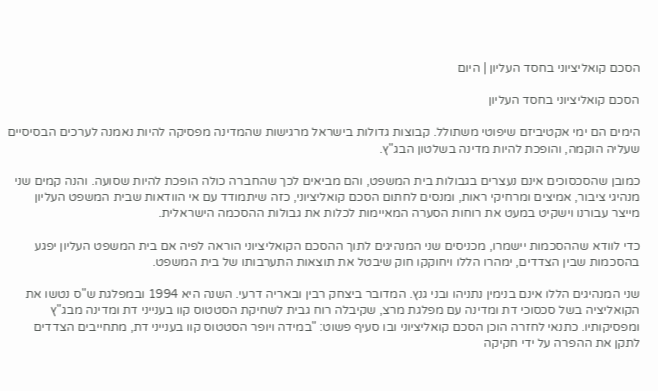הסכם קואליציוני בחסד העליון | היום

הסכם קואליציוני בחסד העליון

הימים הם ימי אקטיביזם שיפוטי משתולל. קבוצות גדולות בישראל מרגישות שהמדינה מפסיקה להיות נאמנה לערכים הבסיסיים שעליה הוקמה, והופכת להיות מדינה בשלטון הבג"ץ.

כמובן שהסכסוכים אינם נעצרים בגבולות בית המשפט, והם מביאים לכך שהחברה כולה הופכת להיות שסועה. והנה קמים שני מנהיגי ציבור, אמיצים ומרחיקי ראות, ומנסים לחתום הסכם קואליציוני, כזה שיתמודד עם אי הוודאות שבית המשפט העליון מייצר עבורנו וישקיט במעט את רוחות הסערה המאיימות לכלות את גבולות ההסכמה הישראלית.

כדי לוודא שההסכמות יישמרו, מכניסים שני המנהיגים לתוך ההסכם הקואליציוני הוראה לפיה אם בית המשפט העליון יפגע בהסכמות שבין הצדדים, ימהרו הללו ויחוקקו חוק שיבטל את תוצאות התערבותו של בית המשפט.

שני המנהיגים הללו אינם בנימין נתניהו ובני גנץ. המדובר ביצחק רבין ובאריה דרעי. השנה היא 1994 ובמפלגת ש"ס נטשו את הקואליציה בשל סכסוכי דת ומדינה עם מפלגת מרצ, שקיבלה רוח גבית לשחיקת הסטטוס קוו בענייני דת ומדינה מבג"ץ ומפסיקותיו. כתנאי לחזרה הוכן הסכם קואליציוני ובו סעיף פשוט: "במידה ויופר הסטטוס קוו בענייני דת, מתחייבים הצדדים לתקן את ההפרה על ידי חקיקה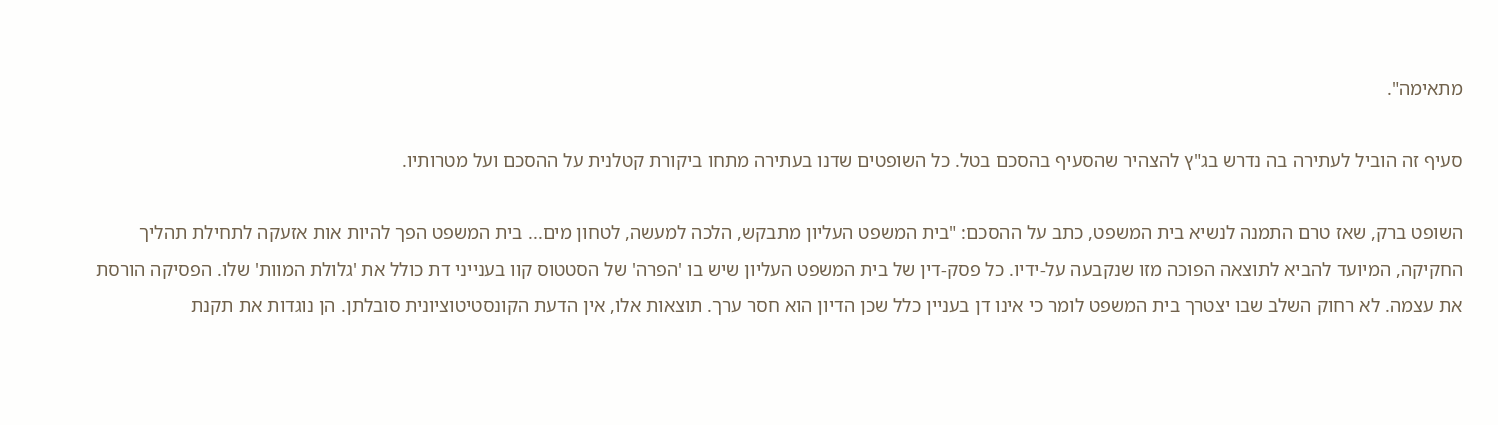מתאימה".

סעיף זה הוביל לעתירה בה נדרש בג"ץ להצהיר שהסעיף בהסכם בטל. כל השופטים שדנו בעתירה מתחו ביקורת קטלנית על ההסכם ועל מטרותיו.

השופט ברק, שאז טרם התמנה לנשיא בית המשפט, כתב על ההסכם: "בית המשפט העליון מתבקש, הלכה למעשה, לטחון מים... בית המשפט הפך להיות אות אזעקה לתחילת תהליך החקיקה, המיועד להביא לתוצאה הפוכה מזו שנקבעה על-ידיו. כל פסק-דין של בית המשפט העליון שיש בו 'הפרה' של הסטטוס קוו בענייני דת כולל את 'גלולת המוות' שלו. הפסיקה הורסת את עצמה. לא רחוק השלב שבו יצטרך בית המשפט לומר כי אינו דן בעניין כלל שכן הדיון הוא חסר ערך. תוצאות אלו, אין הדעת הקונסטיטוציונית סובלתן. הן נוגדות את תקנת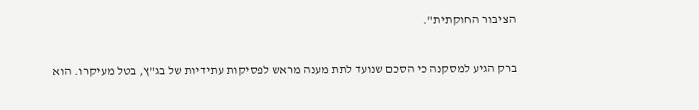הציבור החוקתית".

ברק הגיע למסקנה כי הסכם שנועד לתת מענה מראש לפסיקות עתידיות של בג"ץ, בטל מעיקרו. הוא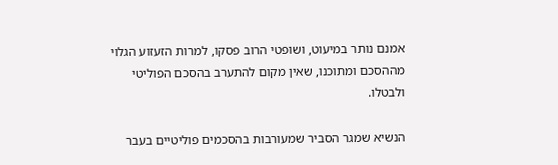אמנם נותר במיעוט, ושופטי הרוב פסקו, למרות הזעזוע הגלוי מההסכם ומתוכנו, שאין מקום להתערב בהסכם הפוליטי ולבטלו.

הנשיא שמגר הסביר שמעורבות בהסכמים פוליטיים בעבר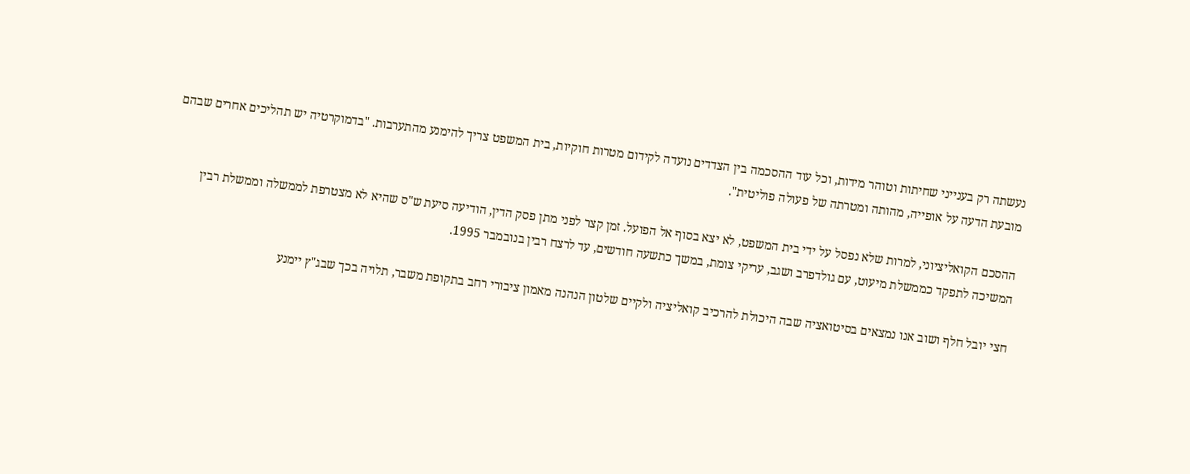נעשתה רק בענייני שחיתות וטוהר מידות, וכל עוד ההסכמה בין הצדדים נועדה לקידום מטרות חוקיות, בית המשפט צריך להימנע מהתערבות. "בדמוקרטיה יש תהליכים אחרים שבהם מובעת הדעה על אופייה, מהותה ומטרתה של פעולה פוליטית".

ההסכם הקואליציוני, למרות שלא נפסל על ידי בית המשפט, לא יצא בסוף אל הפועל. זמן קצר לפני מתן פסק הדין, הודיעה סיעת ש"ס שהיא לא מצטרפת לממשלה וממשלת רבין המשיכה לתפקד כממשלת מיעוט, עם גולדפרב ושגב, עריקי צומת, במשך כתשעה חודשים, עד לרצח רבין בנובמבר 1995.

חצי יובל חלף ושוב אנו נמצאים בסיטואציה שבה היכולת להרכיב קואליציה ולקיים שלטון הנהנה מאמון ציבורי רחב בתקופת משבר, תלויה בכך שבג"ץ יימנע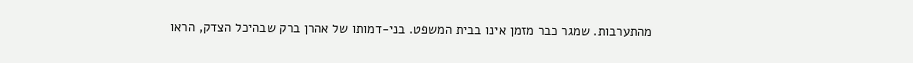מהתערבות. שמגר כבר מזמן אינו בבית המשפט. בני-דמותו של אהרן ברק שבהיכל הצדק, הראו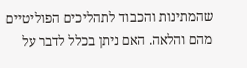שהמתינות והכבוד לתהליכים הפוליטיים מהם והלאה. האם ניתן בכלל לדבר על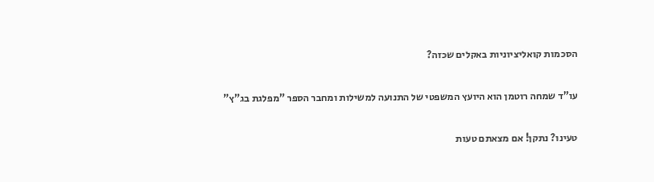הסכמות קואליציוניות באקלים שכזה?

עו"ד שמחה רוטמן הוא היועץ המשפטי של התנועה למשילות ומחבר הספר "מפלגת בג"ץ"

טעינו? נתקן! אם מצאתם טעות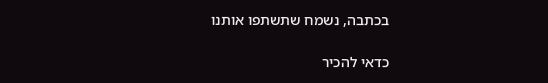בכתבה, נשמח שתשתפו אותנו

כדאי להכיר